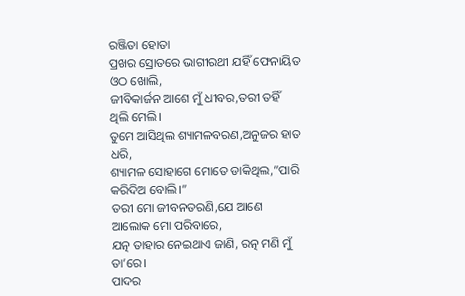ରଞ୍ଜିତା ହୋତା
ପ୍ରଖର ସ୍ରୋତରେ ଭାଗୀରଥୀ ଯହିଁ ଫେନାୟିତ ଓଠ ଖୋଲି,
ଜୀବିକାର୍ଜନ ଆଶେ ମୁଁ ଧୀବର,ତରୀ ତହିଁ ଥିଲି ମେଲି।
ତୁମେ ଆସିଥିଲ ଶ୍ୟାମଳବରଣ,ଅନୁଜର ହାତ ଧରି,
ଶ୍ୟାମଳ ସୋହାଗେ ମୋତେ ଡାକିଥିଲ,”ପାରି କରିଦିଅ ବୋଲି।”
ତରୀ ମୋ ଜୀବନତରଣି,ଯେ ଆଣେ ଆଲୋକ ମୋ ପରିବାରେ,
ଯତ୍ନ ତାହାର ନେଇଥାଏ ଜାଣି, ରତ୍ନ ମଣି ମୁଁ ତା’ରେ।
ପାଦର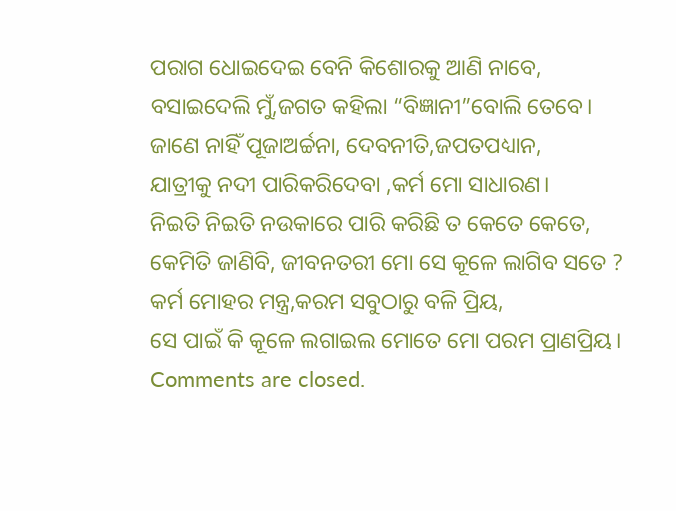ପରାଗ ଧୋଇଦେଇ ବେନି କିଶୋରକୁ ଆଣି ନାବେ,
ବସାଇଦେଲି ମୁଁ,ଜଗତ କହିଲା “ବିଜ୍ଞାନୀ”ବୋଲି ତେବେ।
ଜାଣେ ନାହିଁ ପୂଜାଅର୍ଚ୍ଚନା, ଦେବନୀତି,ଜପତପଧ୍ୟାନ,
ଯାତ୍ରୀକୁ ନଦୀ ପାରିକରିଦେବା ,କର୍ମ ମୋ ସାଧାରଣ।
ନିଇତି ନିଇତି ନଉକାରେ ପାରି କରିଛି ତ କେତେ କେତେ,
କେମିତି ଜାଣିବି, ଜୀବନତରୀ ମୋ ସେ କୂଳେ ଲାଗିବ ସତେ ?
କର୍ମ ମୋହର ମନ୍ତ୍ର,କରମ ସବୁଠାରୁ ବଳି ପ୍ରିୟ,
ସେ ପାଇଁ କି କୂଳେ ଲଗାଇଲ ମୋତେ ମୋ ପରମ ପ୍ରାଣପ୍ରିୟ।
Comments are closed.